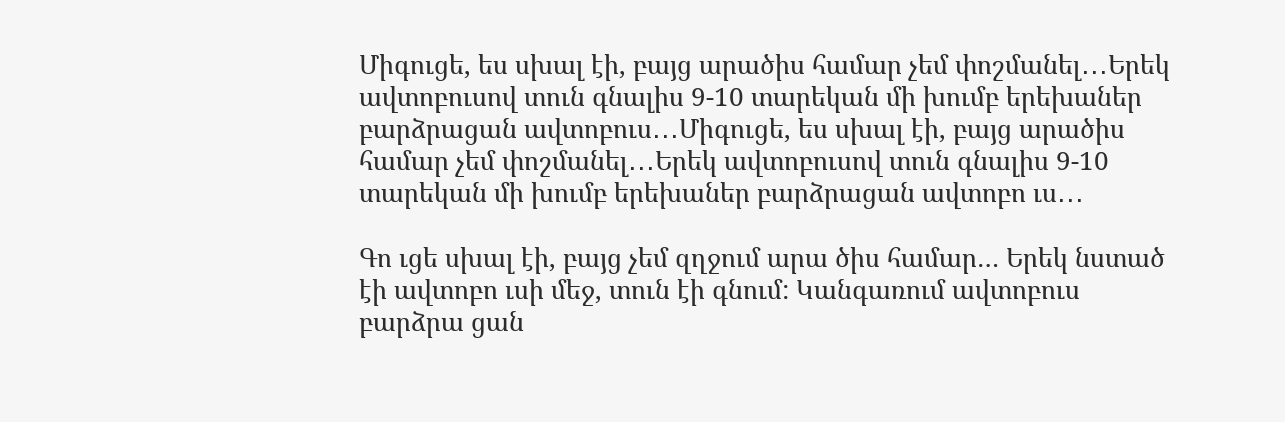Միգուցե, ես սխալ էի, բայց արածիս համար չեմ փոշմանել․․․Երեկ ավտոբուսով տուն գնալիս 9-10 տարեկան մի խումբ երեխաներ բարձրացան ավտոբուս․․․Միգուցե, ես սխալ էի, բայց արածիս համար չեմ փոշմանել․․․Երեկ ավտոբուսով տուն գնալիս 9-10 տարեկան մի խումբ երեխաներ բարձրացան ավտոբո ւս․․․

Գո ւցե սխալ էի, բայց չեմ զղջում արա ծիս համար… Երեկ նստած էի ավտոբո ւսի մեջ, տուն էի գնում: Կանգառում ավտոբուս բարձրա ցան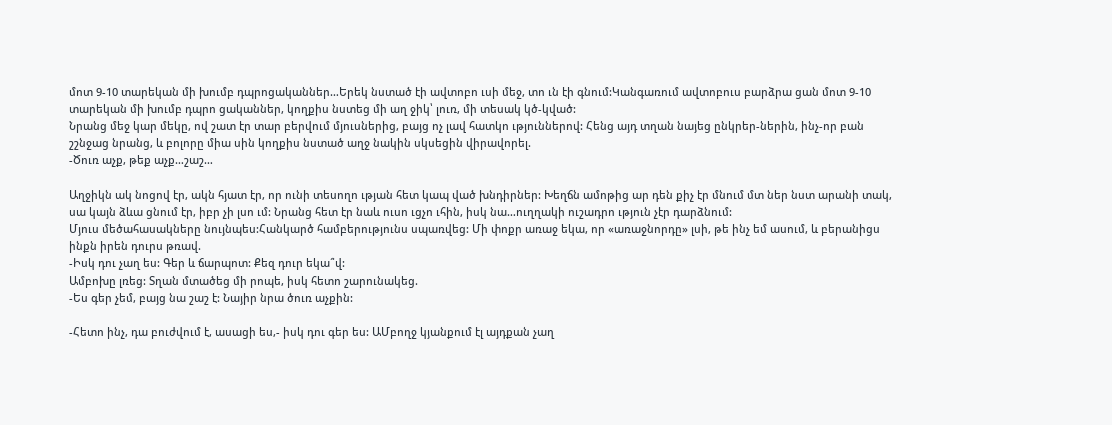մոտ 9-10 տարեկան մի խումբ դպրոցականներ…Երեկ նստած էի ավտոբո ւսի մեջ, տո ւն էի գնում:Կանգառում ավտոբուս բարձրա ցան մոտ 9-10 տարեկան մի խումբ դպրո ցականներ, կողքիս նստեց մի աղ ջիկ՝ լուռ, մի տեսակ կծ-կված:
Նրանց մեջ կար մեկը, ով շատ էր տար բերվում մյուսներից, բայց ոչ լավ հատկո ւթյուններով: Հենց այդ տղան նայեց ընկրեր-ներին, ինչ-որ բան շշնջաց նրանց, և բոլորը միա սին կողքիս նստած աղջ նակին սկսեցին վիրավորել.
-Ծուռ աչք, թեք աչք…շաշ…

Աղջիկն ակ նոցով էր, ակն հյատ էր, որ ունի տեսողո ւթյան հետ կապ ված խնդիրներ: Խեղճն ամոթից ար դեն քիչ էր մնում մտ ներ նստ արանի տակ, սա կայն ձևա ցնում էր, իբր չի լսո ւմ: Նրանց հետ էր նաև ուսո ւցչո ւհին, իսկ նա…ուղղակի ուշադրո ւթյուն չէր դարձնում:
Մյուս մեծահասակները նույնպես:Հանկարծ համբերությունս սպառվեց: Մի փոքր առաջ եկա, որ «առաջնորդը» լսի, թե ինչ եմ ասում, և բերանիցս ինքն իրեն դուրս թռավ.
-Իսկ դու չաղ ես: Գեր և ճարպոտ: Քեզ դուր եկա՞վ:
Ամբոխը լռեց: Տղան մտածեց մի րոպե, իսկ հետո շարունակեց.
-Ես գեր չեմ, բայց նա շաշ է: Նայիր նրա ծուռ աչքին:

-Հետո ինչ, դա բուժվում է, ասացի ես,- իսկ դու գեր ես: ԱՄբողջ կյանքում էլ այդքան չաղ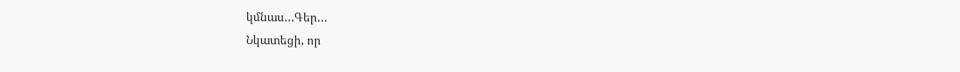կմնաս…Գեր…
Նկատեցի, որ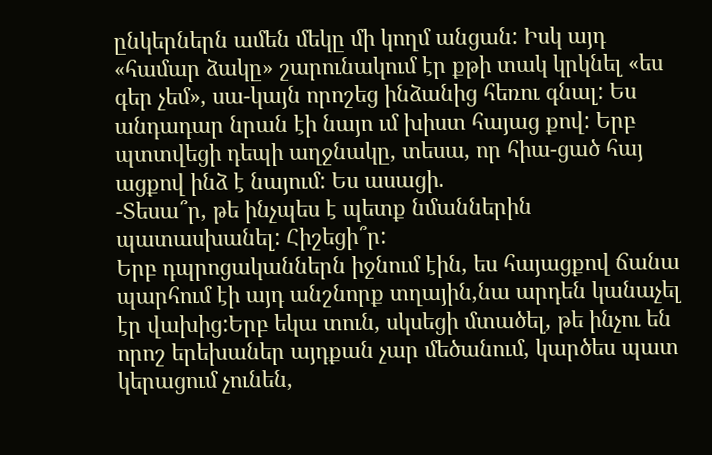ընկերներն ամեն մեկը մի կողմ անցան: Իսկ այդ «համար ձակը» շարունակում էր քթի տակ կրկնել «ես գեր չեմ», սա-կայն որոշեց ինձանից հեռու գնալ: Ես անդադար նրան էի նայո ւմ խիստ հայաց քով: Երբ պտտվեցի դեպի աղջնակը, տեսա, որ հիա-ցած հայ ացքով ինձ է նայում: Ես ասացի.
-Տեսա՞ր, թե ինչպես է պետք նմաններին պատասխանել: Հիշեցի՞ր:
Երբ դպրոցականներն իջնում էին, ես հայացքով ճանա պարհում էի այդ անշնորք տղային,նա արդեն կանաչել էր վախից:Երբ եկա տուն, սկսեցի մտածել, թե ինչու են որոշ երեխաներ այդքան չար մեծանում, կարծես պատ կերացում չունեն,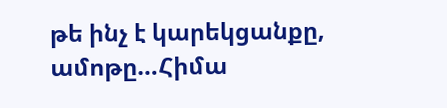թե ինչ է կարեկցանքը, ամոթը…Հիմա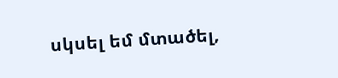սկսել եմ մտածել,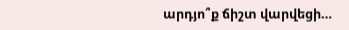արդյո՞ք ճիշտ վարվեցի…